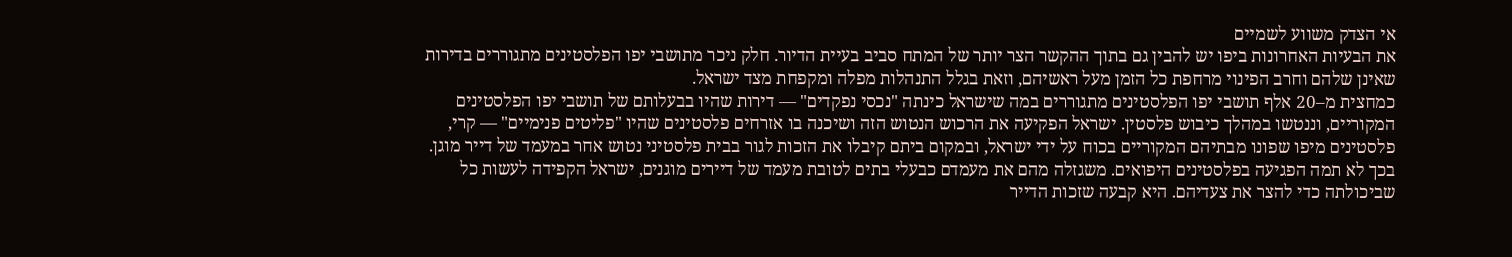אי הצדק משווע לשמיים
את הבעיות האחרונות ביפו יש להבין גם בתוך ההקשר הצר יותר של המתח סביב בעיית הדיור. חלק ניכר מתושבי יפו הפלסטינים מתגוררים בדירות שאינן שלהם וחרב הפינוי מרחפת כל הזמן מעל ראשיהם, וזאת בגלל התנהלות מפלה ומקפחת מצד ישראל.
כמחצית מ–20 אלף תושבי יפו הפלסטינים מתגוררים במה שישראל כינתה "נכסי נפקדים" — דירות שהיו בבעלותם של תושבי יפו הפלסטינים המקוריים, וננטשו במהלך כיבוש פלסטין. ישראל הפקיעה את הרכוש הנטוש הזה ושיכנה בו אזרחים פלסטינים שהיו "פליטים פנימיים" — קרי, פלסטינים מיפו שפונו מבתיהם המקוריים בכוח על ידי ישראל, ובמקום ביתם קיבלו את הזכות לגור בבית פלסטיני נטוש אחר במעמד של דייר מוגן.
בכך לא תמה הפגיעה בפלסטינים היפואים. משגזלה מהם את מעמדם כבעלי בתים לטובת מעמד של דיירים מוגנים, ישראל הקפידה לעשות כל שביכולתה כדי להצר את צעדיהם. היא קבעה שזכות הדייר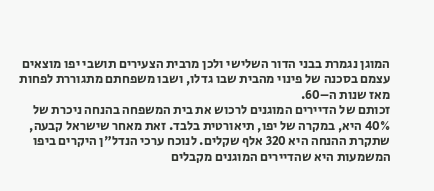המוגן נגמרת בבני הדור השלישי ולכן מרבית הצעירים תושבי יפו מוצאים עצמם בסכנה של פינוי מהבית שבו גדלו, ושבו משפחתם מתגוררת לפחות מאז שנות ה–60.
זכותם של הדיירים המוגנים לרכוש את בית המשפחה בהנחה ניכרת של 40% היא, במקרה של יפו, תיאורטית בלבד. זאת מאחר שישראל קבעה, שתקרת ההנחה היא 320 אלף שקלים. לנוכח ערכי הנדל"ן היקרים ביפו המשמעות היא שהדיירים המוגנים מקבלים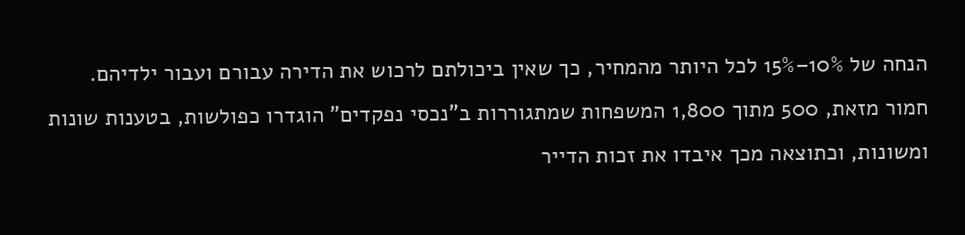הנחה של 10%–15% לכל היותר מהמחיר, כך שאין ביכולתם לרכוש את הדירה עבורם ועבור ילדיהם.
חמור מזאת, 500 מתוך 1,800 המשפחות שמתגוררות ב"נכסי נפקדים" הוגדרו כפולשות, בטענות שונות ומשונות, וכתוצאה מכך איבדו את זכות הדייר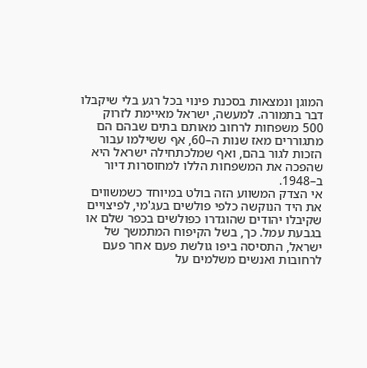המוגן ונמצאות בסכנת פינוי בכל רגע בלי שיקבלו דבר בתמורה. למעשה, ישראל מאיימת לזרוק 500 משפחות לרחוב מאותם בתים שבהם הם מתגוררים מאז שנות ה–60, אף ששילמו עבור הזכות לגור בהם, ואף שמלכתחילה ישראל היא שהפכה את המשפחות הללו למחוסרות דיור ב–1948.
אי הצדק המשווע הזה בולט במיוחד כשמשווים את היד הנוקשה כלפי פולשים בעג'מי, לפיצויים שקיבלו יהודים שהוגדרו כפולשים בכפר שלם או בגבעת עמל. כך, בשל הקיפוח המתמשך של ישראל, התסיסה ביפו גולשת פעם אחר פעם לרחובות ואנשים משלמים על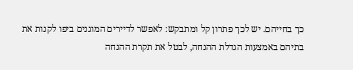כך בחייהם. יש לכך פתרון קל ומתבקש: לאפשר לדיירים המוגנים ביפו לקנות את בתיהם באמצעות הגדלת ההנחה, לבטל את תקרת ההנחה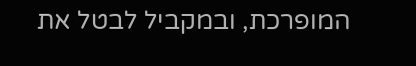המופרכת, ובמקביל לבטל את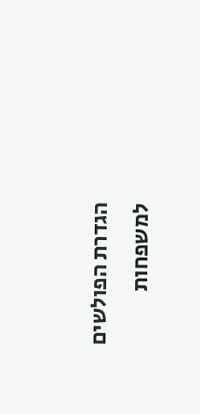הגדרת הפולשים למשפחות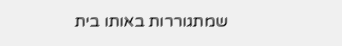שמתגוררות באותו בית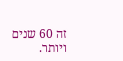זה 60 שנים ויותר.